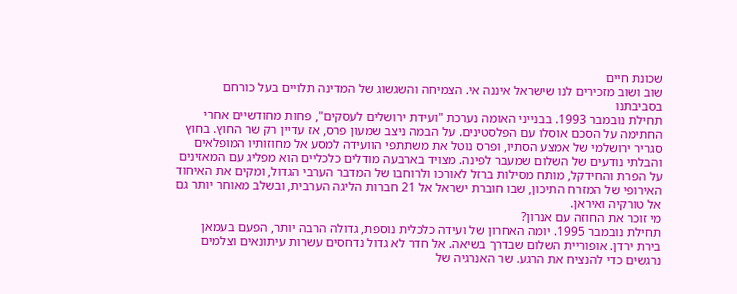שכונת חיים
שוב ושוב מזכירים לנו שישראל איננה אי. הצמיחה והשגשוג של המדינה תלויים בעל כורחם בסביבתנו
תחילת נובמבר 1993. בבנייני האומה נערכת "ועידת ירושלים לעסקים", פחות מחודשיים אחרי החתימה על הסכם אוסלו עם הפלסטינים. על הבמה ניצב שמעון פרס, אז עדיין רק שר החוץ. בחוץ סגריר ירושלמי של אמצע הסתיו, ופרס נוטל את משתתפי הוועידה למסע אל מחוזותיו המופלאים והבלתי נודעים של השלום שמעבר לפינה. מצויד בארבעה מודלים כלכליים הוא מפליג עם המאזינים על הפרת והחידקל, מותח מסילות ברזל לאורכו ולרוחבו של המדבר הערבי הגדול, ומקים את האיחוד האירופי של המזרח התיכון, שבו חוברת ישראל אל 21 חברות הליגה הערבית, ובשלב מאוחר יותר גם אל טורקיה ואיראן.
מי זוכר את החוזה עם אנרון?
תחילת נובמבר 1995. יומה האחרון של ועידה כלכלית נוספת, גדולה הרבה יותר, הפעם בעמאן בירת ירדן. אופוריית השלום שבדרך בשיאה. אל חדר לא גדול נדחסים עשרות עיתונאים וצלמים נרגשים כדי להנציח את הרגע. שר האנרגיה של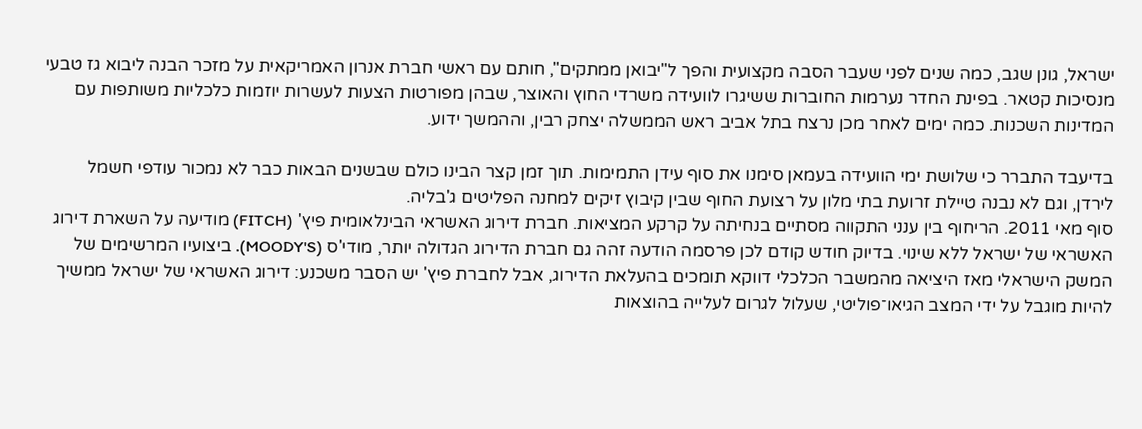ישראל, גונן שגב, כמה שנים לפני שעבר הסבה מקצועית והפך ל"יבואן ממתקים", חותם עם ראשי חברת אנרון האמריקאית על מזכר הבנה ליבוא גז טבעי מנסיכות קטאר. בפינת החדר נערמות החוברות ששיגרו לוועידה משרדי החוץ והאוצר, שבהן מפורטות הצעות לעשרות יוזמות כלכליות משותפות עם המדינות השכנות. כמה ימים לאחר מכן נרצח בתל אביב ראש הממשלה יצחק רבין, וההמשך ידוע.

בדיעבד התברר כי שלושת ימי הוועידה בעמאן סימנו את סוף עידן התמימות. תוך זמן קצר הבינו כולם שבשנים הבאות כבר לא נמכור עודפי חשמל לירדן, וגם לא נבנה טיילת זרועת בתי מלון על רצועת החוף שבין קיבוץ זיקים למחנה הפליטים ג'בליה.
סוף מאי 2011. הריחוף בין ענני התקווה מסתיים בנחיתה על קרקע המציאות. חברת דירוג האשראי הבינלאומית פיץ' (FITCH) מודיעה על השארת דירוג האשראי של ישראל ללא שינוי. בדיוק חודש קודם לכן פרסמה הודעה זהה גם חברת הדירוג הגדולה יותר, מודי'ס (MOODY'S). ביצועיו המרשימים של המשק הישראלי מאז היציאה מהמשבר הכלכלי דווקא תומכים בהעלאת הדירוג, אבל לחברת פיץ' יש הסבר משכנע: דירוג האשראי של ישראל ממשיך להיות מוגבל על ידי המצב הגיאו־פוליטי, שעלול לגרום לעלייה בהוצאות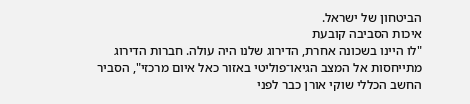הביטחון של ישראל.
איכות הסביבה קובעת
"לו היינו בשכונה אחרת, הדירוג שלנו היה עולה. חברות הדירוג מתייחסות אל המצב הגיאו־פוליטי באזור כאל איום מרכזי", הסביר החשב הכללי שוקי אורן כבר לפני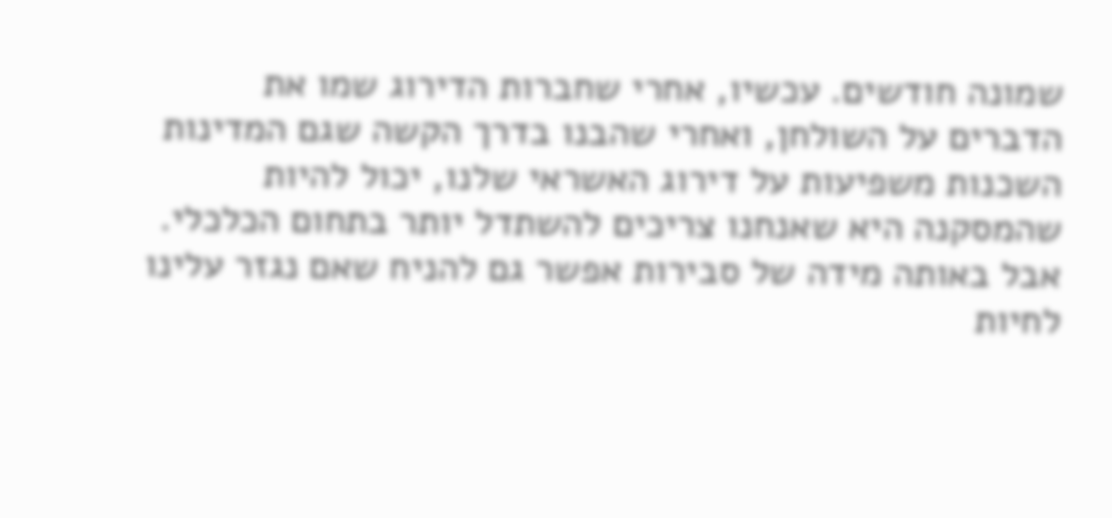שמונה חודשים. עכשיו, אחרי שחברות הדירוג שמו את הדברים על השולחן, ואחרי שהבנו בדרך הקשה שגם המדינות השכנות משפיעות על דירוג האשראי שלנו, יכול להיות שהמסקנה היא שאנחנו צריכים להשתדל יותר בתחום הכלכלי. אבל באותה מידה של סבירות אפשר גם להניח שאם נגזר עלינו לחיות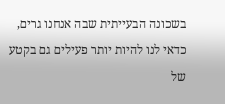בשכונה הבעייתית שבה אנחנו גרים, כדאי לנו להיות יותר פעילים גם בקטע של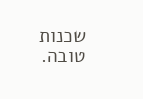שכנות טובה.